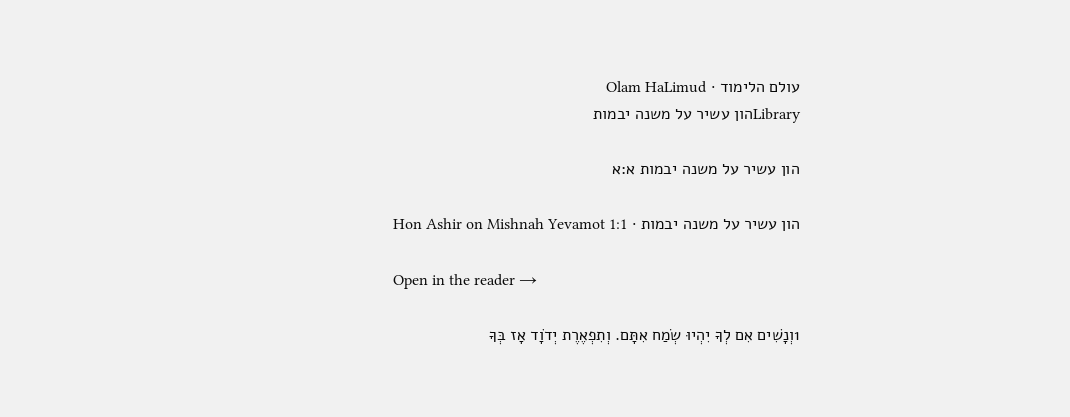עולם הלימוד · Olam HaLimud
Libraryהון עשיר על משנה יבמות

הון עשיר על משנה יבמות א:א

הון עשיר על משנה יבמות · Hon Ashir on Mishnah Yevamot 1:1

Open in the reader →

1וְנָשִׁים אִם לְךָ יִהְיוּ שְׂמַח אִתָּם. וְתִפְאֶרֶת יְדֹוָד אָז בְּךָ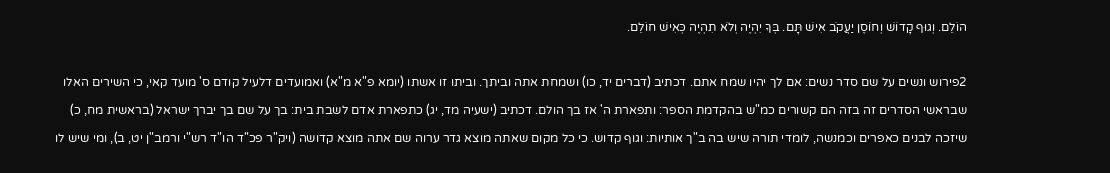הוֹלֵם. וְגוּף קָדוֹשׁ וְחוֹסֶן יַעֲקֹב אִישׁ תָּם. בְּךָ יִהְיֶה וְלֹא תִהְיֶה כְּאִישׁ חוֹלֵם.

2פירוש ונשים על שם סדר נשים: אם לך יהיו שמח אתם. דכתיב (דברים יד, כו) ושמחת אתה וביתך. וביתו זו אשתו (יומא פ"א מ"א) ואמועדים דלעיל קודם ס' מועד קאי, כי השירים האלו שבראשי הסדרים זה בזה הם קשורים כמ"ש בהקדמת הספר: ותפארת ה' אז בך הולם. דכתיב (ישעיה מד, יג) כתפארת אדם לשבת בית: בך על שם בך יברך ישראל (בראשית מח, כ) שיזכה לבנים כאפרים וכמנשה, לומדי תורה שיש בה ב"ך אותיות: וגוף קדוש. כי כל מקום שאתה מוצא גדר ערוה שם אתה מוצא קדושה (ויק"ר פכ"ד הו"ד רש"י ורמב"ן יט, ב), ומי שיש לו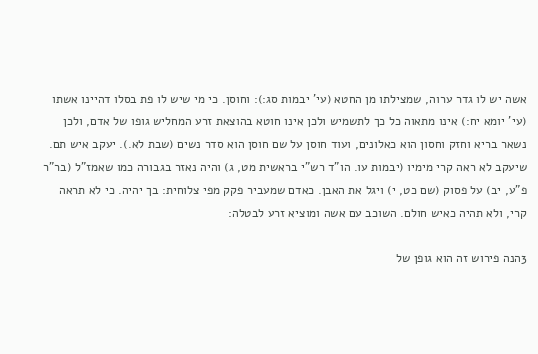אשה יש לו גדר ערוה, שמצילתו מן החטא (עי' יבמות סג:): וחוסן. כי מי שיש לו פת בסלו דהיינו אשתו (עי' יומא יח:) אינו מתאוה כל כך לתשמיש ולכן אינו חוטא בהוצאת זרע המחליש גופו של אדם, ולכן נשאר בריא וחזק וחסון הוא כאלונים, ועוד חוסן על שם חוסן הוא סדר נשים (שבת לא.). יעקב איש תם. שיעקב לא ראה קרי מימיו (יבמות עו. הו"ד רש"י בראשית מט, ג) והיה נאזר בגבורה כמו שאמז"ל (בר"ר פ"ע, יב) על פסוק (שם כט, י) ויגל את האבן. כאדם שמעביר פקק מפי צלוחית: בך יהיה. כי לא תראה קרי, ולא תהיה כאיש חולם. השוכב עם אשה ומוציא זרע לבטלה:

3הנה פירוש זה הוא גופן של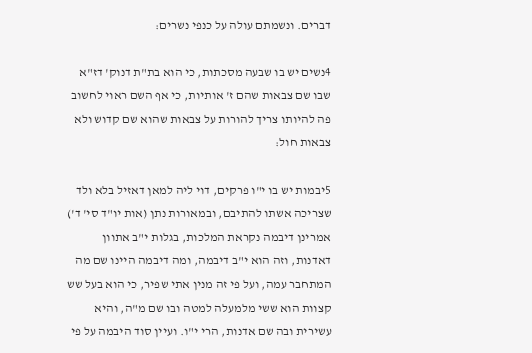דברים. ונשמתם עולה על כנפי נשרים:

4נשים יש בו שבעה מסכתות, כי הוא בת"ת דנוק' דז"א שבו שם צבאות שהם ז' אותיות, כי אף השם ראוי לחשוב פה להיותו צריך להורות על צבאות שהוא שם קדוש ולא צבאות חול:

5יבמות יש בו י"ו פרקים, דוי ליה למאן דאזיל בלא ולד שצריכה אשתו להתיבם, ובמאורות נתן (אות יו"ד סי' ד') אמרינן דיבמה נקראת המלכות, בגלות י"ב אתוון דאדנות, וזה הוא י"ב דיבמה, ומה דיבמה היינו שם מה המתחבר עמה, ועל פי זה מנין אתי שפיר, כי הוא בעל שש קצוות הוא ששי מלמעלה למטה ובו שם מ"ה, והיא עשירית ובה שם אדנות, הרי י"ו. ועיין סוד היבמה על פי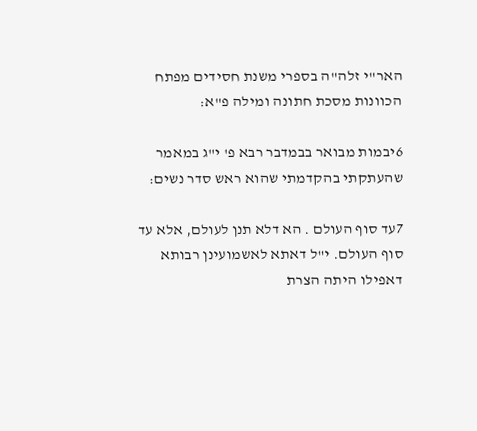האר"י זלה"ה בספרי משנת חסידים מפתח הכוונות מסכת חתונה ומילה פ"א:

6יבמות מבואר בבמדבר רבא פ' י"ג במאמר שהעתקתי בהקדמתי שהוא ראש סדר נשים:

7עד סוף העולם . הא דלא תנן לעולם, אלא עד סוף העולם. י"ל דאתא לאשמועינן רבותא דאפילו היתה הצרת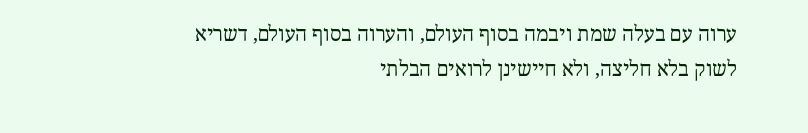ערוה עם בעלה שמת ויבמה בסוף העולם, והערוה בסוף העולם, דשריא לשוק בלא חליצה, ולא חיישינן לרואים הבלתי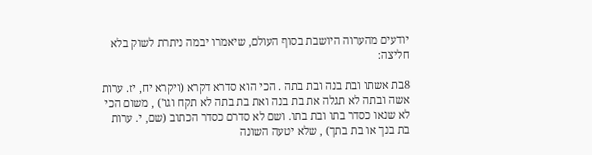יודעים מהערוה היושבת בסוף העולם, שיאמרו יבמה ניתרת לשוק בלא חליצה:

8בת אשתו ובת בנה ובת בתה . הכי הוא סדרא דקרא (ויקרא יח, יז. ערות אשה ובתה לא תגלה את בת בנה ואת בת בתה לא תקח וגו') , משום הכי לא שנאו כסדר בתו ובת בתו. ושם לא סדרם כסדר הכתוב (שם, י. ערות בת בנך או בת בתך) , שלא יטעה השונה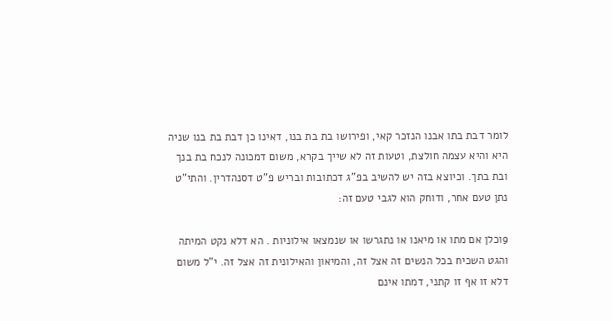לומר דבת בתו אבנו הנזכר קאי, ופירושו בת בת בנו, דאינו כן דבת בת בנו שניה היא והיא עצמה חולצת, וטעות זה לא שייך בקרא, משום דמכונה לנכח בת בנך ובת בתך. וכיוצא בזה יש להשיב בפ"ג דכתובות ובריש פ"ט דסנהדרין. והתי"ט נתן טעם אחר, ודוחק הוא לגבי טעם זה:

9וכלן אם מתו או מיאנו או נתגרשו או שנמצאו אילוניות . הא דלא נקט המיתה והגט השכיח בכל הנשים זה אצל זה, והמיאון והאילונית זה אצל זה. י"ל משום דלא זו אף זו קתני, דמתו אינם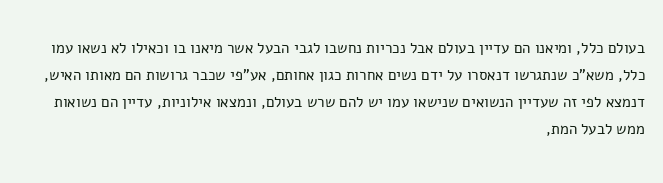בעולם כלל, ומיאנו הם עדיין בעולם אבל נכריות נחשבו לגבי הבעל אשר מיאנו בו וכאילו לא נשאו עמו כלל, משא"כ שנתגרשו דנאסרו על ידם נשים אחרות כגון אחותם, אע"פי שכבר גרושות הם מאותו האיש, דנמצא לפי זה שעדיין הנשואים שנישאו עמו יש להם שרש בעולם, ונמצאו אילוניות, עדיין הם נשואות ממש לבעל המת,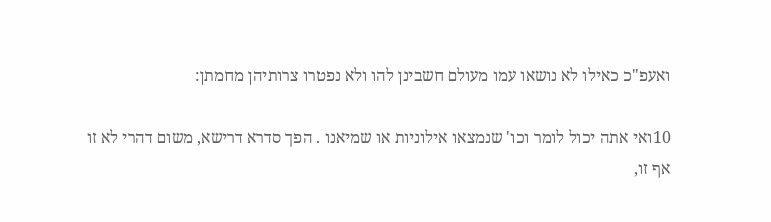ואעפ"כ כאילו לא נושאו עמו מעולם חשבינן להו ולא נפטרו צרותיהן מחמתן:

10ואי אתה יכול לומר וכו' שנמצאו אילוניות או שמיאנו . הפך סדרא דרישא, משום דהרי לא זו אף זו,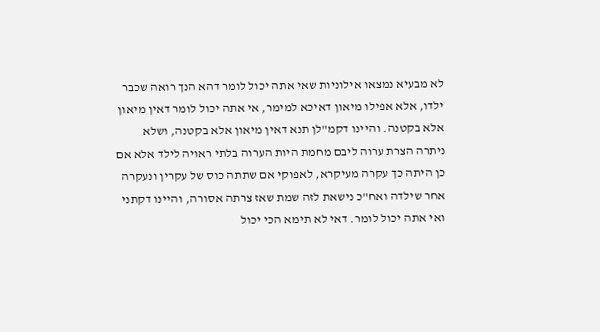לא מבעיא נמצאו אילוניות שאי אתה יכול לומר דהא הנך רואה שכבר ילדו, אלא אפילו מיאון דאיכא למימר, אי אתה יכול לומר דאין מיאון אלא בקטנה. והיינו דקמ"לן תנא דאין מיאון אלא בקטנה, ושלא ניתרה הצרת ערוה ליבם מחמת היות הערוה בלתי ראויה לילד אלא אם כן היתה כך עקרה מעיקרא, לאפוקי אם שתתה כוס של עקרין ונעקרה אחר שילדה ואח"כ נישאת לזה שמת שאז צרתה אסורה, והיינו דקתני ואי אתה יכול לומר. דאי לא תימא הכי יכול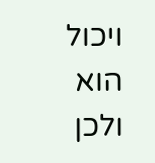ויכול הוא ולכן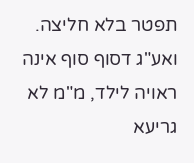תפטר בלא חליצה. ואע"ג דסוף סוף אינה ראויה לילד, מ"מ לא גריעא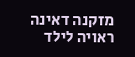מזקנה דאינה ראויה לילד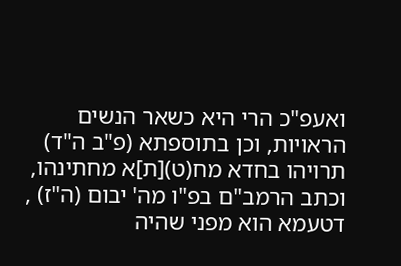ואעפ"כ הרי היא כשאר הנשים הראויות, וכן בתוספתא (פ"ב ה"ד) תרויהו בחדא מח(ט)[ת]א מחתינהו, וכתב הרמב"ם בפ"ו מה' יבום (ה"ז) , דטעמא הוא מפני שהיה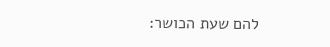להם שעת הכושר: